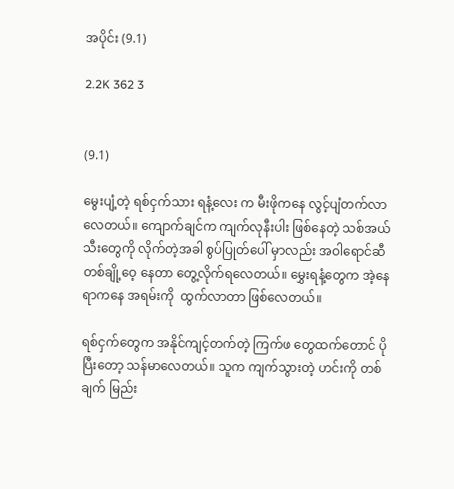အပိုင်း (9.1)

2.2K 362 3


(9.1)

မွေးပျံ့တဲ့ ရစ်ငှက်သား ရနံ့လေး က မီးဖိုကနေ လွင့်ပျံတက်လာလေတယ်။ ကျောက်ချင်က ကျက်လုနီးပါး ဖြစ်နေတဲ့ သစ်အယ်သီးတွေကို လိုက်တဲ့အခါ စွပ်ပြုတ်ပေါ် မှာလည်း အဝါရောင်ဆီ တစ်ချို့ဝေ့ နေတာ တွေ့လိုက်ရလေတယ်။ မွှေးရနံ့တွေက အဲ့နေရာကနေ အရမ်းကို  ထွက်လာတာ ဖြစ်လေတယ်။

ရစ်ငှက်တွေက အနိုင်ကျင့်တက်တဲ့ ကြက်ဖ တွေထက်တောင် ပိုပြီးတော့ သန်မာလေတယ်။ သူက ကျက်သွားတဲ့ ဟင်းကို တစ်ချက် မြည်း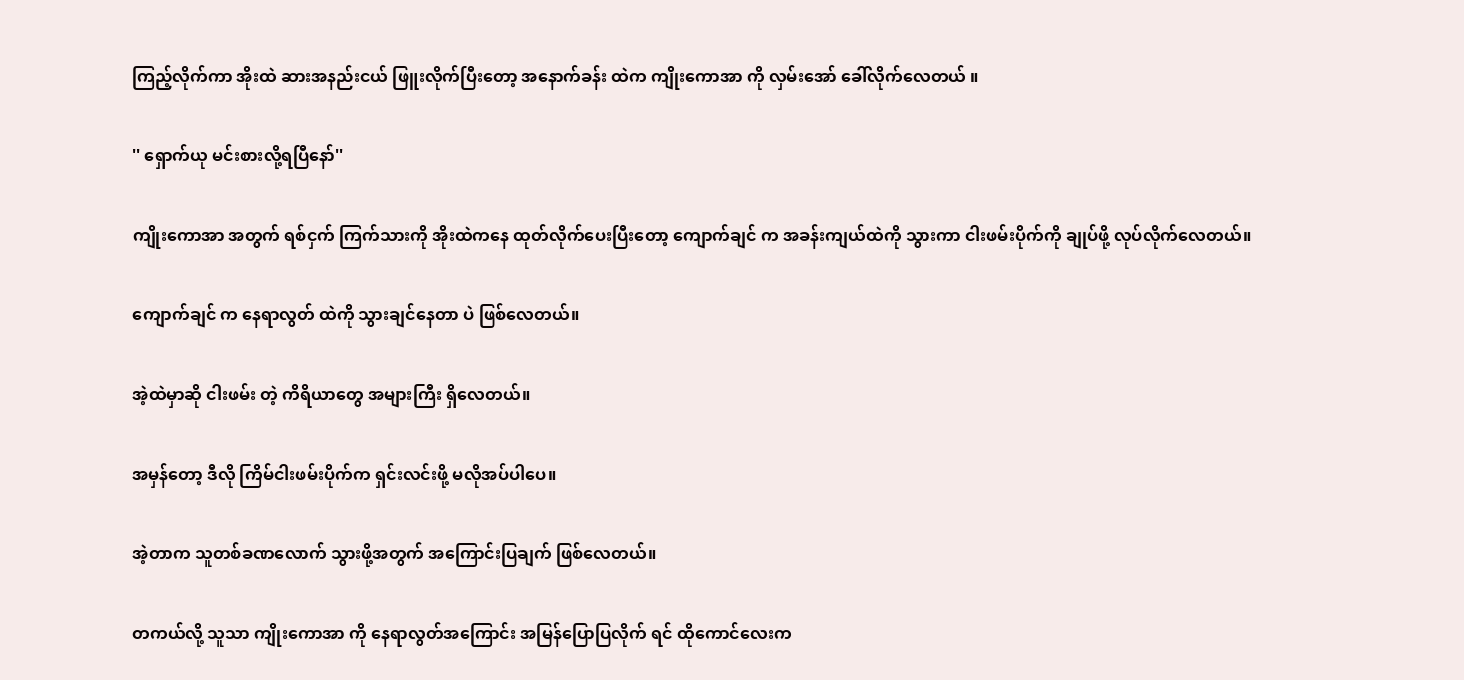ကြည့်လိုက်ကာ အိုးထဲ ဆားအနည်းငယ် ဖြူးလိုက်ပြီးတော့ အနောက်ခန်း ထဲက ကျိုးကောအာ ကို လှမ်းအော် ခေါ်လိုက်လေတယ် ။

'' ရှောက်ယု မင်းစားလို့ရပြီနော်''

ကျိုးကောအာ အတွက် ရစ်ငှက် ကြက်သားကို အိုးထဲကနေ ထုတ်လိုက်ပေးပြီးတော့ ကျောက်ချင် က အခန်းကျယ်ထဲကို သွားကာ ငါးဖမ်းပိုက်ကို ချုပ်ဖို့ လုပ်လိုက်လေတယ်။

ကျောက်ချင် က နေရာလွတ် ထဲကို သွားချင်နေတာ ပဲ ဖြစ်လေတယ်။

အဲ့ထဲမှာဆို ငါးဖမ်း တဲ့ ကိရိယာတွေ အများကြီး ရှိလေတယ်။

အမှန်တော့ ဒီလို ကြိမ်ငါးဖမ်းပိုက်က ရှင်းလင်းဖို့ မလိုအပ်ပါပေ။

အဲ့တာက သူတစ်ခဏလောက် သွားဖို့အတွက် အကြောင်းပြချက် ဖြစ်လေတယ်။

တကယ်လို့ သူသာ ကျိုးကောအာ ကို နေရာလွတ်အကြောင်း အမြန်ပြောပြလိုက် ရင် ထိုကောင်လေးက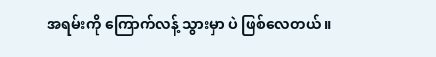အရမ်းကို ကြောက်လန့် သွားမှာ ပဲ ဖြစ်လေတယ်။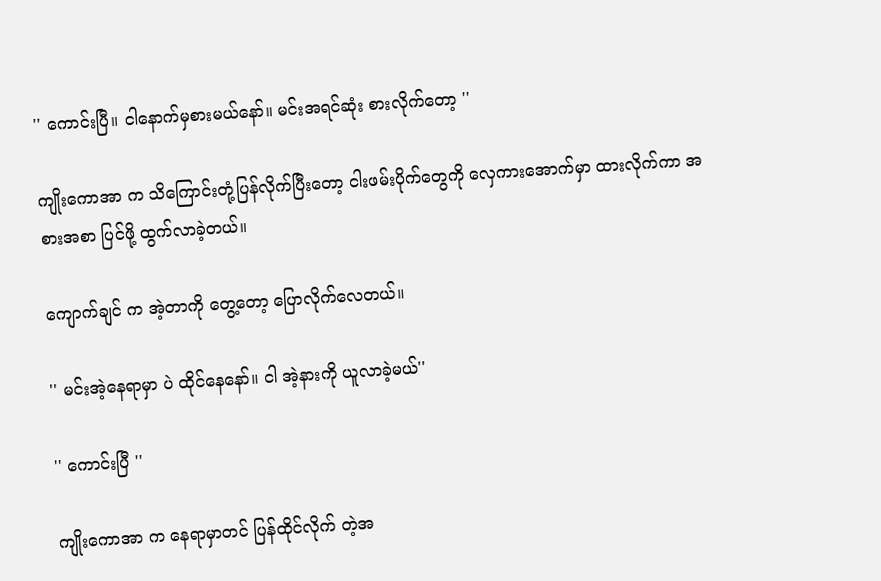'' ကောင်းပြီ။ ငါနောက်မှစားမယ်နော်။ မင်းအရင်ဆုံး စားလိုက်တော့ ''

ကျိုးကောအာ က သိကြောင်းတုံ့ပြန်လိုက်ပြီးတော့ ငါးဖမ်းပိုက်တွေကို လှေကားအောက်မှာ ထားလိုက်ကာ အစားအစာ ပြင်ဖို့ ထွက်လာခဲ့တယ်။

ကျောက်ချင် က အဲ့တာကို တွေ့တော့ ပြောလိုက်လေတယ်။

'' မင်းအဲ့နေရာမှာ ပဲ ထိုင်နေနော်။ ငါ အဲ့နားကို ယူလာခဲ့မယ်''

'' ကောင်းပြီ ''

ကျိုးကောအာ က နေရာမှာတင် ပြန်ထိုင်လိုက် တဲ့အ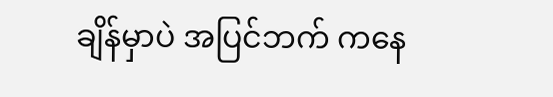ချိန်မှာပဲ အပြင်ဘက် ကနေ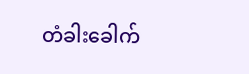တံခါးခေါက်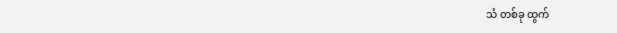သံ တစ်ခု ထွက်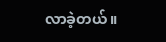လာခဲ့တယ်။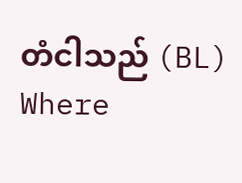တံငါသည် (BL) Where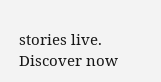stories live. Discover now